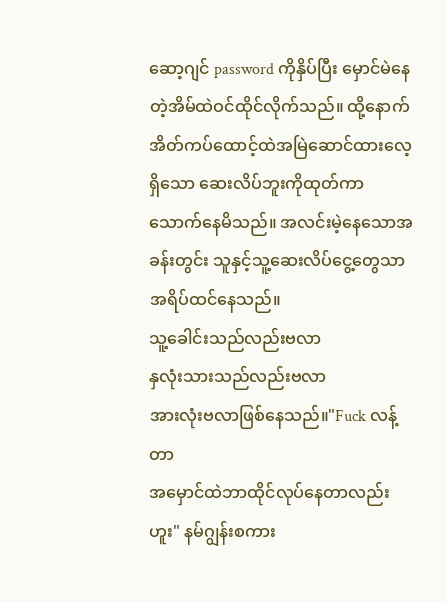ဆော့ဂျင် password ကိုနှိပ်ပြီး မှောင်မဲနေတဲ့အိမ်ထဲဝင်ထိုင်လိုက်သည်။ ထို့နောက်အိတ်ကပ်ထောင့်ထဲအမြဲဆောင်ထားလေ့ရှိသော ဆေးလိပ်ဘူးကိုထုတ်ကာသောက်နေမိသည်။ အလင်းမဲ့နေသောအခန်းတွင်း သူနှင့်သူ့ဆေးလိပ်ငွေ့တွေသာအရိပ်ထင်နေသည်။
သူ့ခေါင်းသည်လည်းဗလာ
နှလုံးသားသည်လည်းဗလာ
အားလုံးဗလာဖြစ်နေသည်။"Fuck လန့်တာ
အမှောင်ထဲဘာထိုင်လုပ်နေတာလည်း
ဟူး" နမ်ဂျွန်းစကား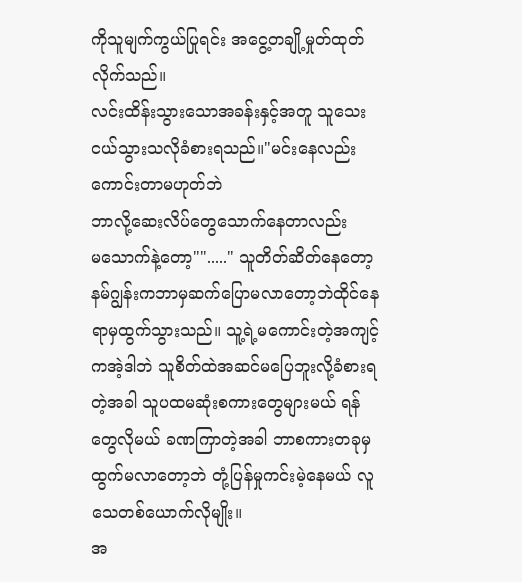ကိုသူမျက်ကွယ်ပြုရင်း အငွေ့တချို့မှုတ်ထုတ်လိုက်သည်။
လင်းထိန်းသွားသောအခန်းနှင့်အတူ သူသေးငယ်သွားသလိုခံစားရသည်။"မင်းနေလည်းကောင်းတာမဟုတ်ဘဲ
ဘာလို့ဆေးလိပ်တွေသောက်နေတာလည်း
မသောက်နဲ့တော့""....." သူတိတ်ဆိတ်နေတော့ နမ်ဂျွန်းကဘာမှဆက်ပြောမလာတော့ဘဲထိုင်နေရာမှထွက်သွားသည်။ သူ့ရဲ့မကောင်းတဲ့အကျင့်ကအဲ့ဒါဘဲ သူစိတ်ထဲအဆင်မပြေဘူးလို့ခံစားရတဲ့အခါ သူပထမဆုံးစကားတွေများမယ် ရန်တွေလိုမယ် ခဏကြာတဲ့အခါ ဘာစကားတခုမှထွက်မလာတော့ဘဲ တုံ့ပြန်မှုကင်းမဲ့နေမယ် လူသေတစ်ယောက်လိုမျိုး။
အ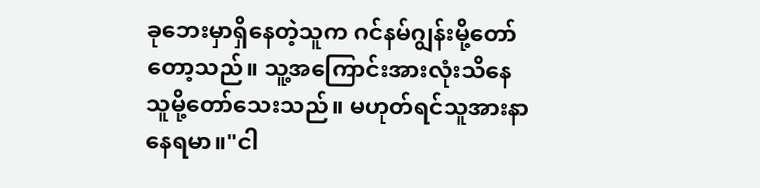ခုဘေးမှာရှိနေတဲ့သူက ဂင်နမ်ဂျွန်းမို့တော်တော့သည်။ သူ့အကြောင်းအားလုံးသိနေသူမို့တော်သေးသည်။ မဟုတ်ရင်သူအားနာနေရမာ။"ငါ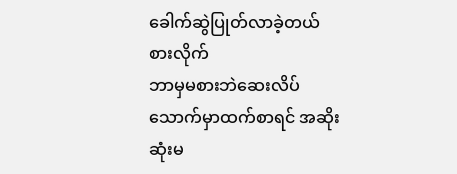ခေါက်ဆွဲပြုတ်လာခဲ့တယ် စားလိုက်
ဘာမှမစားဘဲဆေးလိပ်သောက်မှာထက်စာရင် အဆိုးဆုံးမ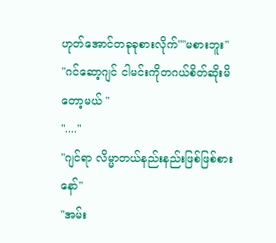ဟုတ်အောင်တခုခုစားလိုက်""မစားဘူး"
"ဂင်ဆော့ဂျင် ငါမင်းကိုတဂယ်စိတ်ဆိုးမိတော့မယ် "
"...."
"ဂျင်ရာ လိမ္မာတယ်နည်းနည်းဖြစ်ဖြစ်စားနော်"
"အမ်း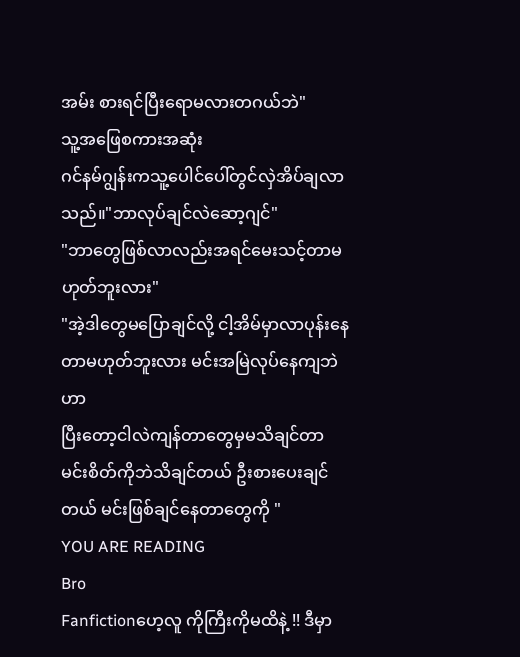အမ်း စားရင်ပြီးရောမလားတဂယ်ဘဲ"
သူ့အဖြေစကားအဆုံး
ဂင်နမ်ဂျွန်းကသူ့ပေါင်ပေါ်တွင်လှဲအိပ်ချလာသည်။"ဘာလုပ်ချင်လဲဆော့ဂျင်"
"ဘာတွေဖြစ်လာလည်းအရင်မေးသင့်တာမဟုတ်ဘူးလား"
"အဲ့ဒါတွေမပြောချင်လို့ ငါ့အိမ်မှာလာပုန်းနေတာမဟုတ်ဘူးလား မင်းအမြဲလုပ်နေကျဘဲဟာ
ပြီးတော့ငါလဲကျန်တာတွေမှမသိချင်တာ
မင်းစိတ်ကိုဘဲသိချင်တယ် ဦးစားပေးချင်တယ် မင်းဖြစ်ချင်နေတာတွေကို "
YOU ARE READING
Bro
Fanfictionဟေ့လူ ကိုကြီးကိုမထိနဲ့ !! ဒီမှာ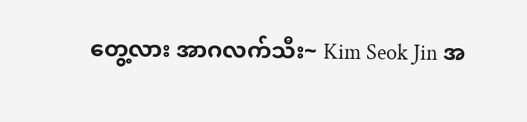တွေ့လား အာဂလက်သီး~ Kim Seok Jin အ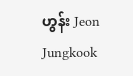ဟွန်း Jeon Jungkook